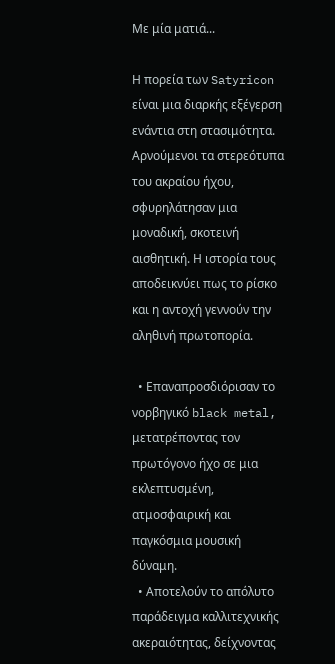Με μία ματιά...

Η πορεία των Satyricon είναι μια διαρκής εξέγερση ενάντια στη στασιμότητα. Αρνούμενοι τα στερεότυπα του ακραίου ήχου, σφυρηλάτησαν μια μοναδική, σκοτεινή αισθητική. Η ιστορία τους αποδεικνύει πως το ρίσκο και η αντοχή γεννούν την αληθινή πρωτοπορία.

  • Επαναπροσδιόρισαν το νορβηγικό black metal, μετατρέποντας τον πρωτόγονο ήχο σε μια εκλεπτυσμένη, ατμοσφαιρική και παγκόσμια μουσική δύναμη.
  • Αποτελούν το απόλυτο παράδειγμα καλλιτεχνικής ακεραιότητας, δείχνοντας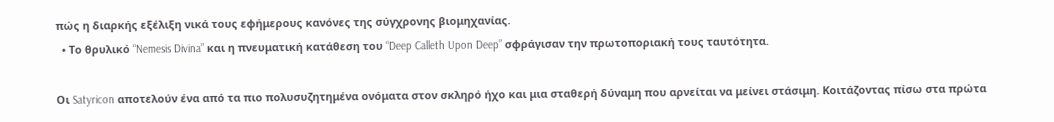πώς η διαρκής εξέλιξη νικά τους εφήμερους κανόνες της σύγχρονης βιομηχανίας.
  • Το θρυλικό “Nemesis Divina” και η πνευματική κατάθεση του “Deep Calleth Upon Deep” σφράγισαν την πρωτοποριακή τους ταυτότητα.

Οι Satyricon αποτελούν ένα από τα πιο πολυσυζητημένα ονόματα στον σκληρό ήχο και μια σταθερή δύναμη που αρνείται να μείνει στάσιμη. Κοιτάζοντας πίσω στα πρώτα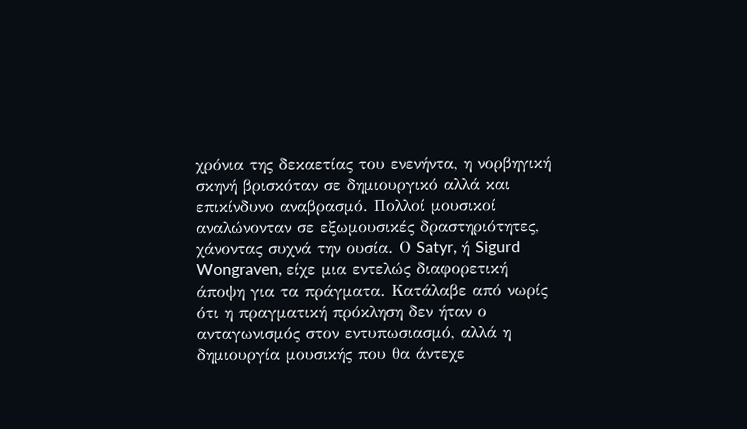χρόνια της δεκαετίας του ενενήντα, η νορβηγική σκηνή βρισκόταν σε δημιουργικό αλλά και επικίνδυνο αναβρασμό. Πολλοί μουσικοί αναλώνονταν σε εξωμουσικές δραστηριότητες, χάνοντας συχνά την ουσία. Ο Satyr, ή Sigurd Wongraven, είχε μια εντελώς διαφορετική άποψη για τα πράγματα. Κατάλαβε από νωρίς ότι η πραγματική πρόκληση δεν ήταν ο ανταγωνισμός στον εντυπωσιασμό, αλλά η δημιουργία μουσικής που θα άντεχε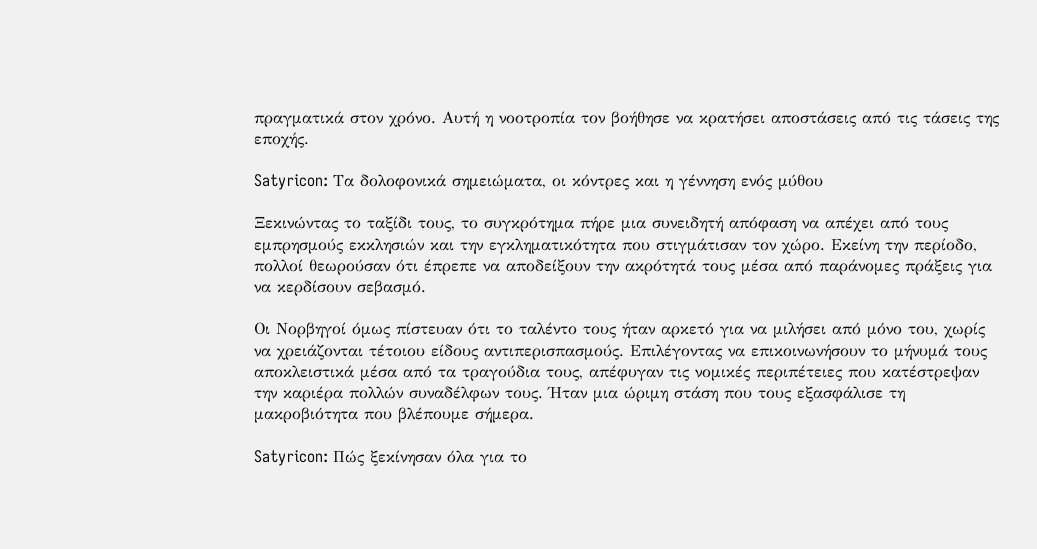πραγματικά στον χρόνο. Αυτή η νοοτροπία τον βοήθησε να κρατήσει αποστάσεις από τις τάσεις της εποχής.

Satyricon: Τα δολοφονικά σημειώματα, οι κόντρες και η γέννηση ενός μύθου

Ξεκινώντας το ταξίδι τους, το συγκρότημα πήρε μια συνειδητή απόφαση να απέχει από τους εμπρησμούς εκκλησιών και την εγκληματικότητα που στιγμάτισαν τον χώρο. Εκείνη την περίοδο, πολλοί θεωρούσαν ότι έπρεπε να αποδείξουν την ακρότητά τους μέσα από παράνομες πράξεις για να κερδίσουν σεβασμό.

Οι Νορβηγοί όμως πίστευαν ότι το ταλέντο τους ήταν αρκετό για να μιλήσει από μόνο του, χωρίς να χρειάζονται τέτοιου είδους αντιπερισπασμούς. Επιλέγοντας να επικοινωνήσουν το μήνυμά τους αποκλειστικά μέσα από τα τραγούδια τους, απέφυγαν τις νομικές περιπέτειες που κατέστρεψαν την καριέρα πολλών συναδέλφων τους. Ήταν μια ώριμη στάση που τους εξασφάλισε τη μακροβιότητα που βλέπουμε σήμερα.

Satyricon: Πώς ξεκίνησαν όλα για το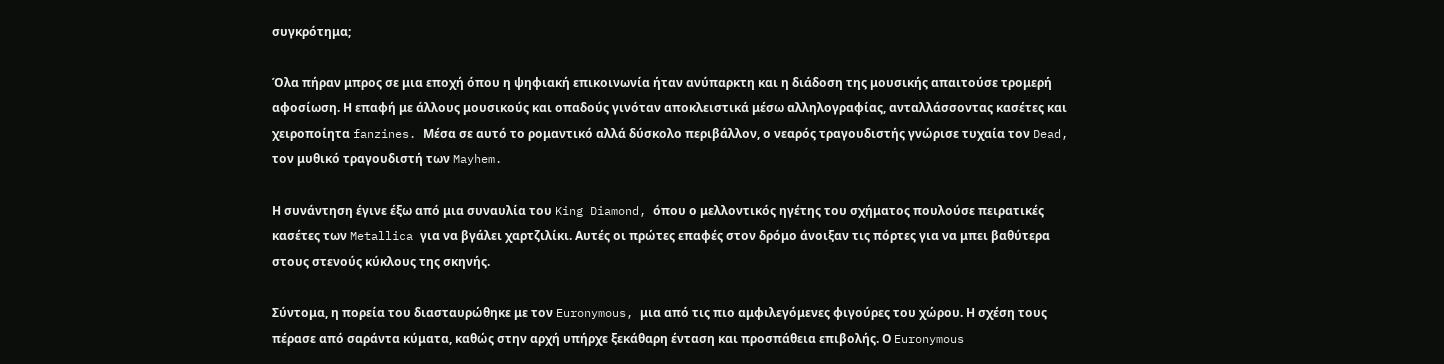συγκρότημα;

Όλα πήραν μπρος σε μια εποχή όπου η ψηφιακή επικοινωνία ήταν ανύπαρκτη και η διάδοση της μουσικής απαιτούσε τρομερή αφοσίωση. Η επαφή με άλλους μουσικούς και οπαδούς γινόταν αποκλειστικά μέσω αλληλογραφίας, ανταλλάσσοντας κασέτες και χειροποίητα fanzines. Μέσα σε αυτό το ρομαντικό αλλά δύσκολο περιβάλλον, ο νεαρός τραγουδιστής γνώρισε τυχαία τον Dead, τον μυθικό τραγουδιστή των Mayhem.

Η συνάντηση έγινε έξω από μια συναυλία του King Diamond, όπου ο μελλοντικός ηγέτης του σχήματος πουλούσε πειρατικές κασέτες των Metallica για να βγάλει χαρτζιλίκι. Αυτές οι πρώτες επαφές στον δρόμο άνοιξαν τις πόρτες για να μπει βαθύτερα στους στενούς κύκλους της σκηνής.

Σύντομα, η πορεία του διασταυρώθηκε με τον Euronymous, μια από τις πιο αμφιλεγόμενες φιγούρες του χώρου. Η σχέση τους πέρασε από σαράντα κύματα, καθώς στην αρχή υπήρχε ξεκάθαρη ένταση και προσπάθεια επιβολής. Ο Euronymous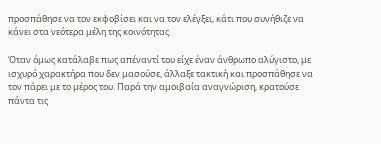προσπάθησε να τον εκφοβίσει και να τον ελέγξει, κάτι που συνήθιζε να κάνει στα νεότερα μέλη της κοινότητας.

Όταν όμως κατάλαβε πως απέναντί του είχε έναν άνθρωπο αλύγιστο, με ισχυρό χαρακτήρα που δεν μασούσε, άλλαξε τακτική και προσπάθησε να τον πάρει με το μέρος του. Παρά την αμοιβαία αναγνώριση, κρατούσε πάντα τις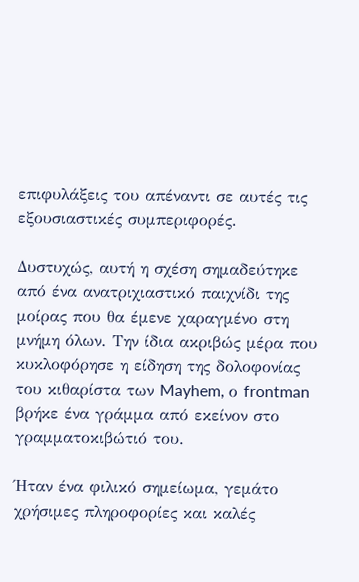επιφυλάξεις του απέναντι σε αυτές τις εξουσιαστικές συμπεριφορές.

Δυστυχώς, αυτή η σχέση σημαδεύτηκε από ένα ανατριχιαστικό παιχνίδι της μοίρας που θα έμενε χαραγμένο στη μνήμη όλων. Την ίδια ακριβώς μέρα που κυκλοφόρησε η είδηση της δολοφονίας του κιθαρίστα των Mayhem, ο frontman βρήκε ένα γράμμα από εκείνον στο γραμματοκιβώτιό του.

Ήταν ένα φιλικό σημείωμα, γεμάτο χρήσιμες πληροφορίες και καλές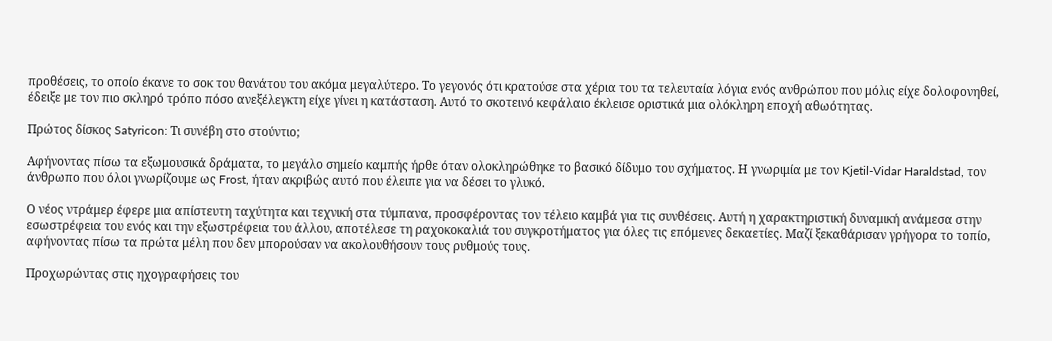προθέσεις, το οποίο έκανε το σοκ του θανάτου του ακόμα μεγαλύτερο. Το γεγονός ότι κρατούσε στα χέρια του τα τελευταία λόγια ενός ανθρώπου που μόλις είχε δολοφονηθεί, έδειξε με τον πιο σκληρό τρόπο πόσο ανεξέλεγκτη είχε γίνει η κατάσταση. Αυτό το σκοτεινό κεφάλαιο έκλεισε οριστικά μια ολόκληρη εποχή αθωότητας.

Πρώτος δίσκος Satyricon: Τι συνέβη στο στούντιο;

Αφήνοντας πίσω τα εξωμουσικά δράματα, το μεγάλο σημείο καμπής ήρθε όταν ολοκληρώθηκε το βασικό δίδυμο του σχήματος. Η γνωριμία με τον Kjetil-Vidar Haraldstad, τον άνθρωπο που όλοι γνωρίζουμε ως Frost, ήταν ακριβώς αυτό που έλειπε για να δέσει το γλυκό.

Ο νέος ντράμερ έφερε μια απίστευτη ταχύτητα και τεχνική στα τύμπανα, προσφέροντας τον τέλειο καμβά για τις συνθέσεις. Αυτή η χαρακτηριστική δυναμική ανάμεσα στην εσωστρέφεια του ενός και την εξωστρέφεια του άλλου, αποτέλεσε τη ραχοκοκαλιά του συγκροτήματος για όλες τις επόμενες δεκαετίες. Μαζί ξεκαθάρισαν γρήγορα το τοπίο, αφήνοντας πίσω τα πρώτα μέλη που δεν μπορούσαν να ακολουθήσουν τους ρυθμούς τους.

Προχωρώντας στις ηχογραφήσεις του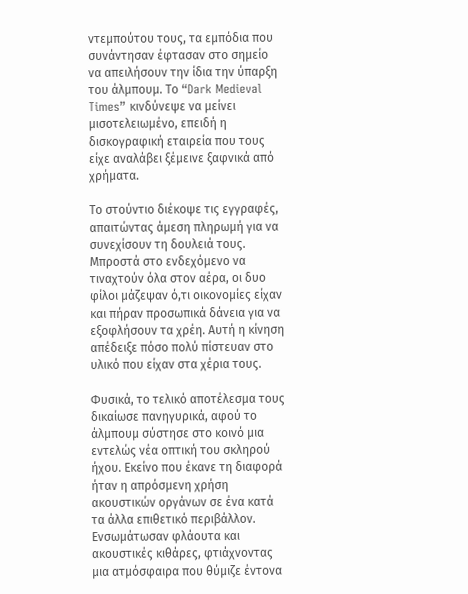ντεμπούτου τους, τα εμπόδια που συνάντησαν έφτασαν στο σημείο να απειλήσουν την ίδια την ύπαρξη του άλμπουμ. Το “Dark Medieval Times” κινδύνεψε να μείνει μισοτελειωμένο, επειδή η δισκογραφική εταιρεία που τους είχε αναλάβει ξέμεινε ξαφνικά από χρήματα.

Το στούντιο διέκοψε τις εγγραφές, απαιτώντας άμεση πληρωμή για να συνεχίσουν τη δουλειά τους. Μπροστά στο ενδεχόμενο να τιναχτούν όλα στον αέρα, οι δυο φίλοι μάζεψαν ό,τι οικονομίες είχαν και πήραν προσωπικά δάνεια για να εξοφλήσουν τα χρέη. Αυτή η κίνηση απέδειξε πόσο πολύ πίστευαν στο υλικό που είχαν στα χέρια τους.

Φυσικά, το τελικό αποτέλεσμα τους δικαίωσε πανηγυρικά, αφού το άλμπουμ σύστησε στο κοινό μια εντελώς νέα οπτική του σκληρού ήχου. Εκείνο που έκανε τη διαφορά ήταν η απρόσμενη χρήση ακουστικών οργάνων σε ένα κατά τα άλλα επιθετικό περιβάλλον. Ενσωμάτωσαν φλάουτα και ακουστικές κιθάρες, φτιάχνοντας μια ατμόσφαιρα που θύμιζε έντονα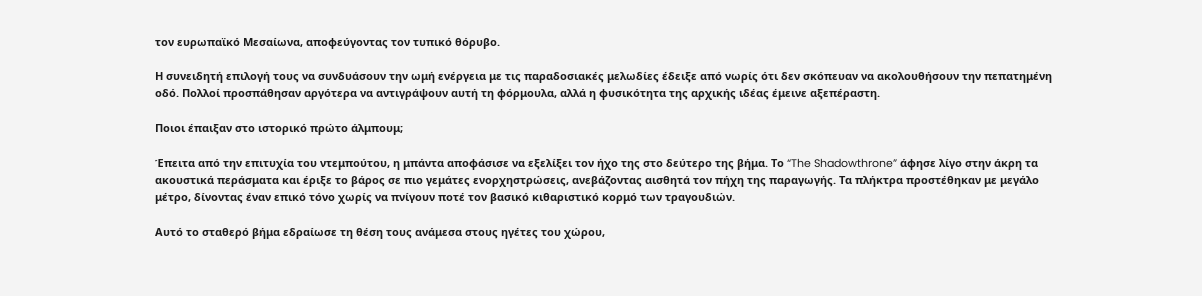τον ευρωπαϊκό Μεσαίωνα, αποφεύγοντας τον τυπικό θόρυβο.

Η συνειδητή επιλογή τους να συνδυάσουν την ωμή ενέργεια με τις παραδοσιακές μελωδίες έδειξε από νωρίς ότι δεν σκόπευαν να ακολουθήσουν την πεπατημένη οδό. Πολλοί προσπάθησαν αργότερα να αντιγράψουν αυτή τη φόρμουλα, αλλά η φυσικότητα της αρχικής ιδέας έμεινε αξεπέραστη.

Ποιοι έπαιξαν στο ιστορικό πρώτο άλμπουμ;

Έπειτα από την επιτυχία του ντεμπούτου, η μπάντα αποφάσισε να εξελίξει τον ήχο της στο δεύτερο της βήμα. Το “The Shadowthrone” άφησε λίγο στην άκρη τα ακουστικά περάσματα και έριξε το βάρος σε πιο γεμάτες ενορχηστρώσεις, ανεβάζοντας αισθητά τον πήχη της παραγωγής. Τα πλήκτρα προστέθηκαν με μεγάλο μέτρο, δίνοντας έναν επικό τόνο χωρίς να πνίγουν ποτέ τον βασικό κιθαριστικό κορμό των τραγουδιών.

Αυτό το σταθερό βήμα εδραίωσε τη θέση τους ανάμεσα στους ηγέτες του χώρου,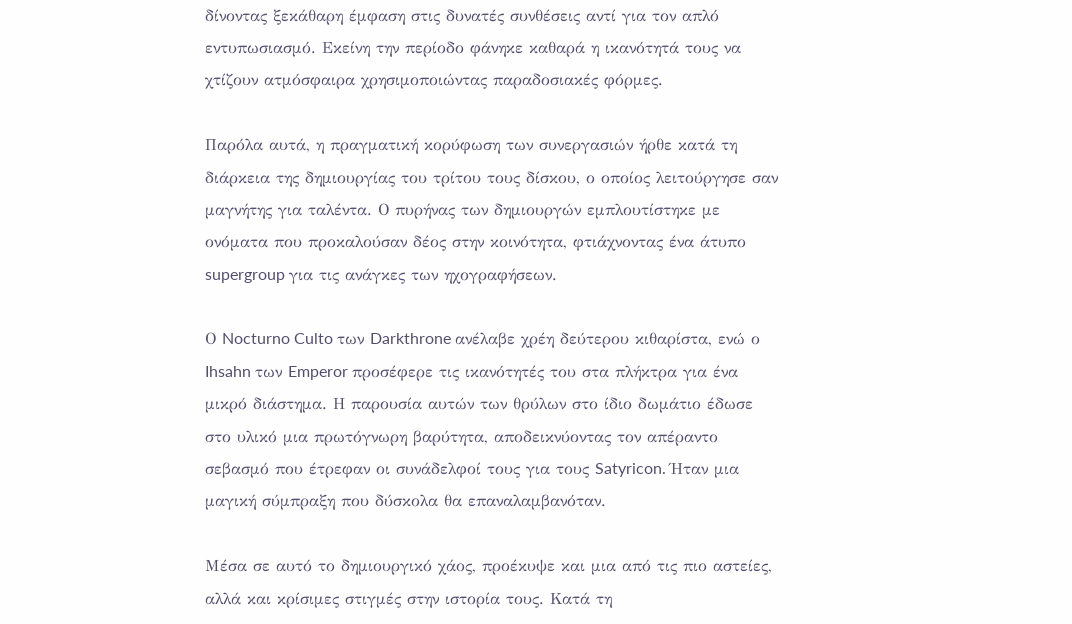δίνοντας ξεκάθαρη έμφαση στις δυνατές συνθέσεις αντί για τον απλό εντυπωσιασμό. Εκείνη την περίοδο φάνηκε καθαρά η ικανότητά τους να χτίζουν ατμόσφαιρα χρησιμοποιώντας παραδοσιακές φόρμες.

Παρόλα αυτά, η πραγματική κορύφωση των συνεργασιών ήρθε κατά τη διάρκεια της δημιουργίας του τρίτου τους δίσκου, ο οποίος λειτούργησε σαν μαγνήτης για ταλέντα. Ο πυρήνας των δημιουργών εμπλουτίστηκε με ονόματα που προκαλούσαν δέος στην κοινότητα, φτιάχνοντας ένα άτυπο supergroup για τις ανάγκες των ηχογραφήσεων.

Ο Nocturno Culto των Darkthrone ανέλαβε χρέη δεύτερου κιθαρίστα, ενώ ο Ihsahn των Emperor προσέφερε τις ικανότητές του στα πλήκτρα για ένα μικρό διάστημα. Η παρουσία αυτών των θρύλων στο ίδιο δωμάτιο έδωσε στο υλικό μια πρωτόγνωρη βαρύτητα, αποδεικνύοντας τον απέραντο σεβασμό που έτρεφαν οι συνάδελφοί τους για τους Satyricon. Ήταν μια μαγική σύμπραξη που δύσκολα θα επαναλαμβανόταν.

Μέσα σε αυτό το δημιουργικό χάος, προέκυψε και μια από τις πιο αστείες, αλλά και κρίσιμες στιγμές στην ιστορία τους. Κατά τη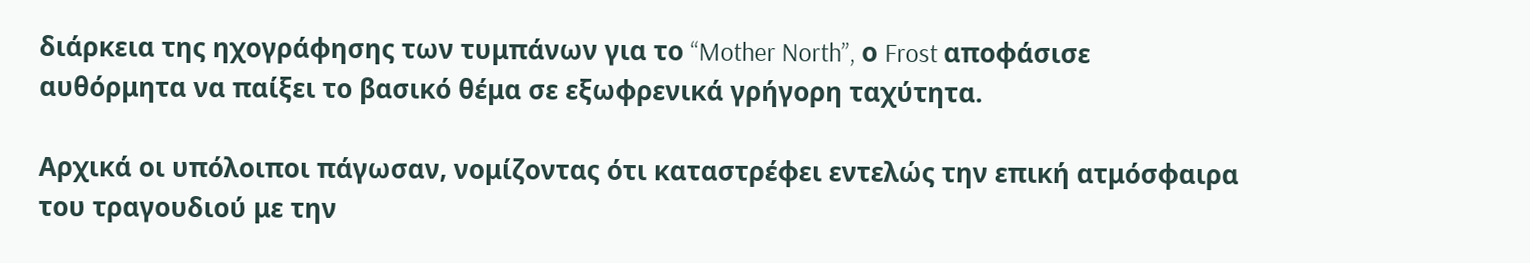διάρκεια της ηχογράφησης των τυμπάνων για το “Mother North”, ο Frost αποφάσισε αυθόρμητα να παίξει το βασικό θέμα σε εξωφρενικά γρήγορη ταχύτητα.

Αρχικά οι υπόλοιποι πάγωσαν, νομίζοντας ότι καταστρέφει εντελώς την επική ατμόσφαιρα του τραγουδιού με την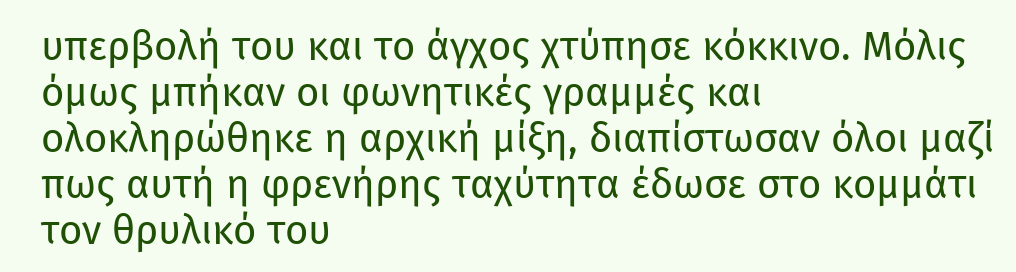υπερβολή του και το άγχος χτύπησε κόκκινο. Μόλις όμως μπήκαν οι φωνητικές γραμμές και ολοκληρώθηκε η αρχική μίξη, διαπίστωσαν όλοι μαζί πως αυτή η φρενήρης ταχύτητα έδωσε στο κομμάτι τον θρυλικό του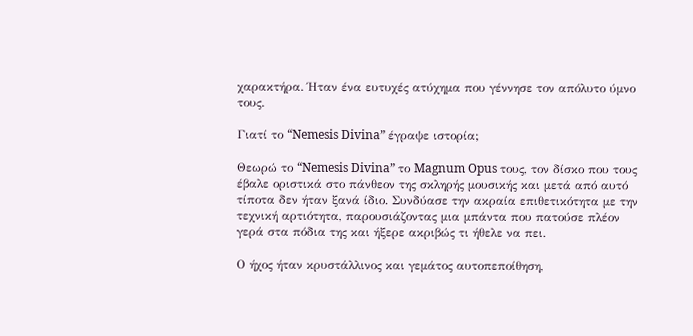χαρακτήρα. Ήταν ένα ευτυχές ατύχημα που γέννησε τον απόλυτο ύμνο τους.

Γιατί το “Nemesis Divina” έγραψε ιστορία;

Θεωρώ το “Nemesis Divina” το Magnum Opus τους, τον δίσκο που τους έβαλε οριστικά στο πάνθεον της σκληρής μουσικής και μετά από αυτό τίποτα δεν ήταν ξανά ίδιο. Συνδύασε την ακραία επιθετικότητα με την τεχνική αρτιότητα, παρουσιάζοντας μια μπάντα που πατούσε πλέον γερά στα πόδια της και ήξερε ακριβώς τι ήθελε να πει.

Ο ήχος ήταν κρυστάλλινος και γεμάτος αυτοπεποίθηση,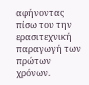αφήνοντας πίσω του την ερασιτεχνική παραγωγή των πρώτων χρόνων.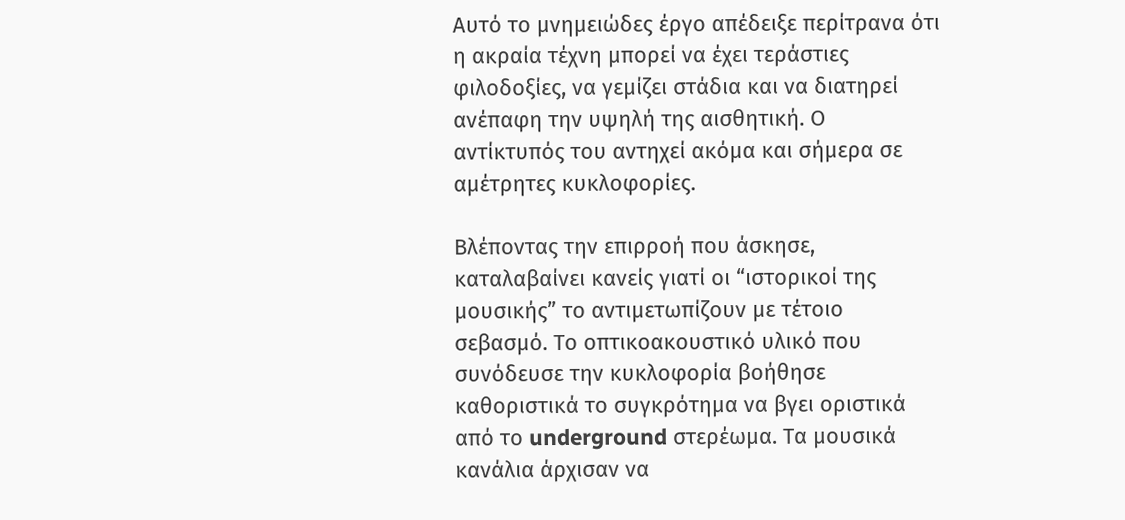Αυτό το μνημειώδες έργο απέδειξε περίτρανα ότι η ακραία τέχνη μπορεί να έχει τεράστιες φιλοδοξίες, να γεμίζει στάδια και να διατηρεί ανέπαφη την υψηλή της αισθητική. Ο αντίκτυπός του αντηχεί ακόμα και σήμερα σε αμέτρητες κυκλοφορίες.

Βλέποντας την επιρροή που άσκησε, καταλαβαίνει κανείς γιατί οι “ιστορικοί της μουσικής” το αντιμετωπίζουν με τέτοιο σεβασμό. Το οπτικοακουστικό υλικό που συνόδευσε την κυκλοφορία βοήθησε καθοριστικά το συγκρότημα να βγει οριστικά από το underground στερέωμα. Τα μουσικά κανάλια άρχισαν να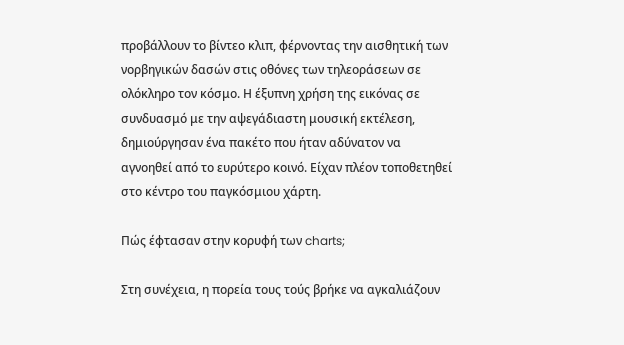προβάλλουν το βίντεο κλιπ, φέρνοντας την αισθητική των νορβηγικών δασών στις οθόνες των τηλεοράσεων σε ολόκληρο τον κόσμο. Η έξυπνη χρήση της εικόνας σε συνδυασμό με την αψεγάδιαστη μουσική εκτέλεση, δημιούργησαν ένα πακέτο που ήταν αδύνατον να αγνοηθεί από το ευρύτερο κοινό. Είχαν πλέον τοποθετηθεί στο κέντρο του παγκόσμιου χάρτη.

Πώς έφτασαν στην κορυφή των charts;

Στη συνέχεια, η πορεία τους τούς βρήκε να αγκαλιάζουν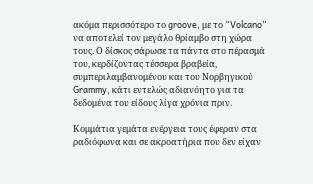ακόμα περισσότερο το groove, με το “Volcano” να αποτελεί τον μεγάλο θρίαμβο στη χώρα τους. Ο δίσκος σάρωσε τα πάντα στο πέρασμά του, κερδίζοντας τέσσερα βραβεία, συμπεριλαμβανομένου και του Νορβηγικού Grammy, κάτι εντελώς αδιανόητο για τα δεδομένα του είδους λίγα χρόνια πριν.

Κομμάτια γεμάτα ενέργεια τους έφεραν στα ραδιόφωνα και σε ακροατήρια που δεν είχαν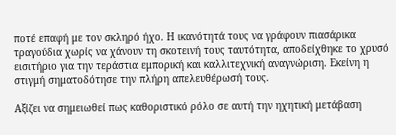ποτέ επαφή με τον σκληρό ήχο. Η ικανότητά τους να γράφουν πιασάρικα τραγούδια χωρίς να χάνουν τη σκοτεινή τους ταυτότητα, αποδείχθηκε το χρυσό εισιτήριο για την τεράστια εμπορική και καλλιτεχνική αναγνώριση. Εκείνη η στιγμή σηματοδότησε την πλήρη απελευθέρωσή τους.

Αξίζει να σημειωθεί πως καθοριστικό ρόλο σε αυτή την ηχητική μετάβαση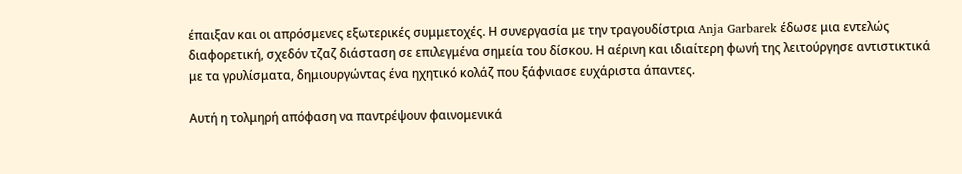έπαιξαν και οι απρόσμενες εξωτερικές συμμετοχές. Η συνεργασία με την τραγουδίστρια Anja Garbarek έδωσε μια εντελώς διαφορετική, σχεδόν τζαζ διάσταση σε επιλεγμένα σημεία του δίσκου. Η αέρινη και ιδιαίτερη φωνή της λειτούργησε αντιστικτικά με τα γρυλίσματα, δημιουργώντας ένα ηχητικό κολάζ που ξάφνιασε ευχάριστα άπαντες.

Αυτή η τολμηρή απόφαση να παντρέψουν φαινομενικά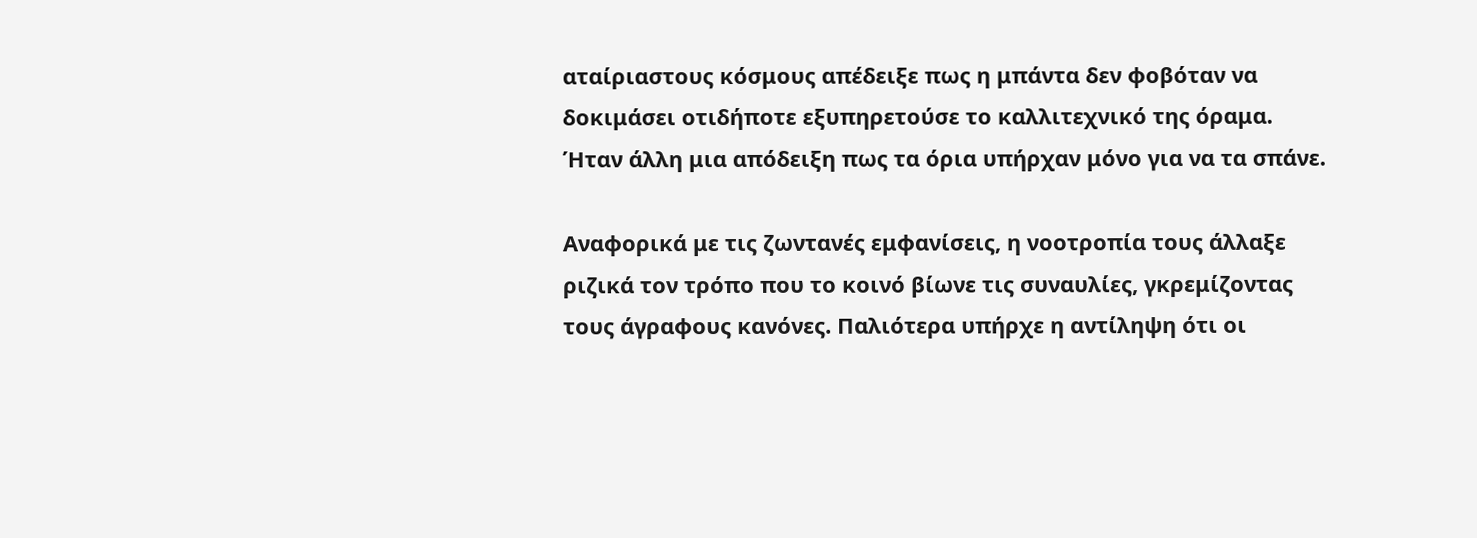αταίριαστους κόσμους απέδειξε πως η μπάντα δεν φοβόταν να δοκιμάσει οτιδήποτε εξυπηρετούσε το καλλιτεχνικό της όραμα. Ήταν άλλη μια απόδειξη πως τα όρια υπήρχαν μόνο για να τα σπάνε.

Αναφορικά με τις ζωντανές εμφανίσεις, η νοοτροπία τους άλλαξε ριζικά τον τρόπο που το κοινό βίωνε τις συναυλίες, γκρεμίζοντας τους άγραφους κανόνες. Παλιότερα υπήρχε η αντίληψη ότι οι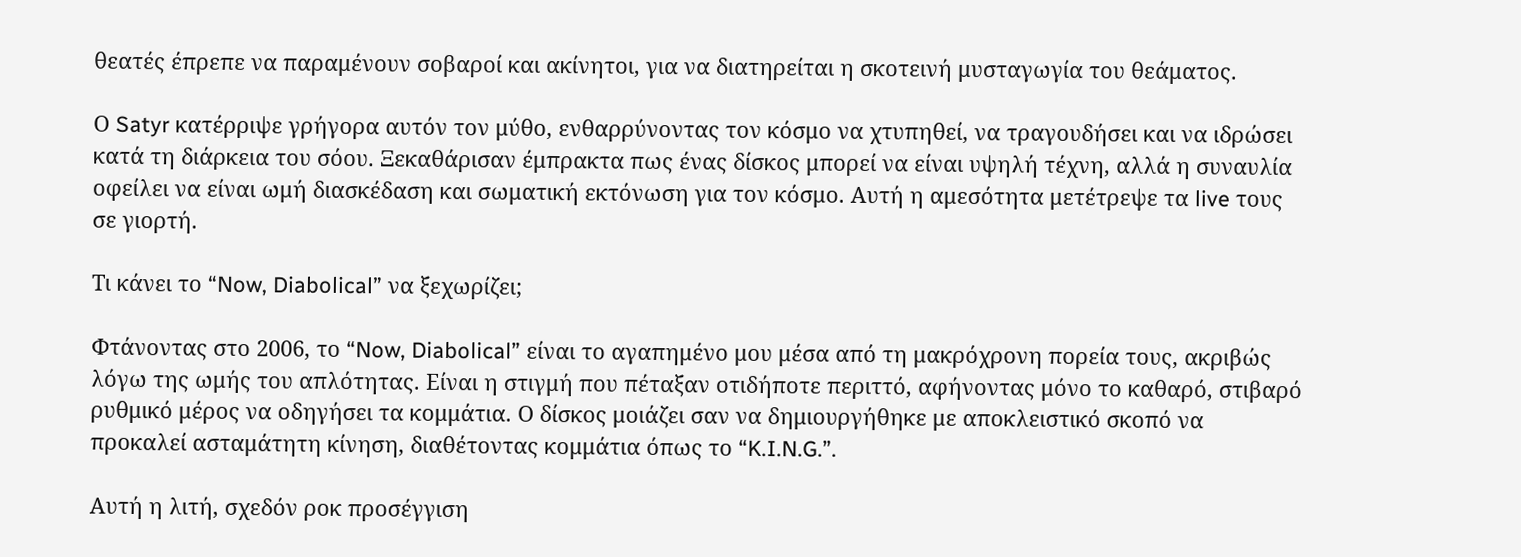θεατές έπρεπε να παραμένουν σοβαροί και ακίνητοι, για να διατηρείται η σκοτεινή μυσταγωγία του θεάματος.

Ο Satyr κατέρριψε γρήγορα αυτόν τον μύθο, ενθαρρύνοντας τον κόσμο να χτυπηθεί, να τραγουδήσει και να ιδρώσει κατά τη διάρκεια του σόου. Ξεκαθάρισαν έμπρακτα πως ένας δίσκος μπορεί να είναι υψηλή τέχνη, αλλά η συναυλία οφείλει να είναι ωμή διασκέδαση και σωματική εκτόνωση για τον κόσμο. Αυτή η αμεσότητα μετέτρεψε τα live τους σε γιορτή.

Τι κάνει το “Now, Diabolical” να ξεχωρίζει;

Φτάνοντας στο 2006, το “Now, Diabolical” είναι το αγαπημένο μου μέσα από τη μακρόχρονη πορεία τους, ακριβώς λόγω της ωμής του απλότητας. Είναι η στιγμή που πέταξαν οτιδήποτε περιττό, αφήνοντας μόνο το καθαρό, στιβαρό ρυθμικό μέρος να οδηγήσει τα κομμάτια. Ο δίσκος μοιάζει σαν να δημιουργήθηκε με αποκλειστικό σκοπό να προκαλεί ασταμάτητη κίνηση, διαθέτοντας κομμάτια όπως το “K.I.N.G.”.

Αυτή η λιτή, σχεδόν ροκ προσέγγιση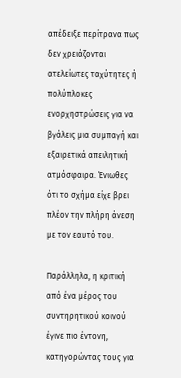απέδειξε περίτρανα πως δεν χρειάζονται ατελείωτες ταχύτητες ή πολύπλοκες ενορχηστρώσεις για να βγάλεις μια συμπαγή και εξαιρετικά απειλητική ατμόσφαιρα. Ένιωθες ότι το σχήμα είχε βρει πλέον την πλήρη άνεση με τον εαυτό του.

Παράλληλα, η κριτική από ένα μέρος του συντηρητικού κοινού έγινε πιο έντονη, κατηγορώντας τους για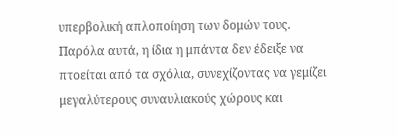υπερβολική απλοποίηση των δομών τους. Παρόλα αυτά, η ίδια η μπάντα δεν έδειξε να πτοείται από τα σχόλια, συνεχίζοντας να γεμίζει μεγαλύτερους συναυλιακούς χώρους και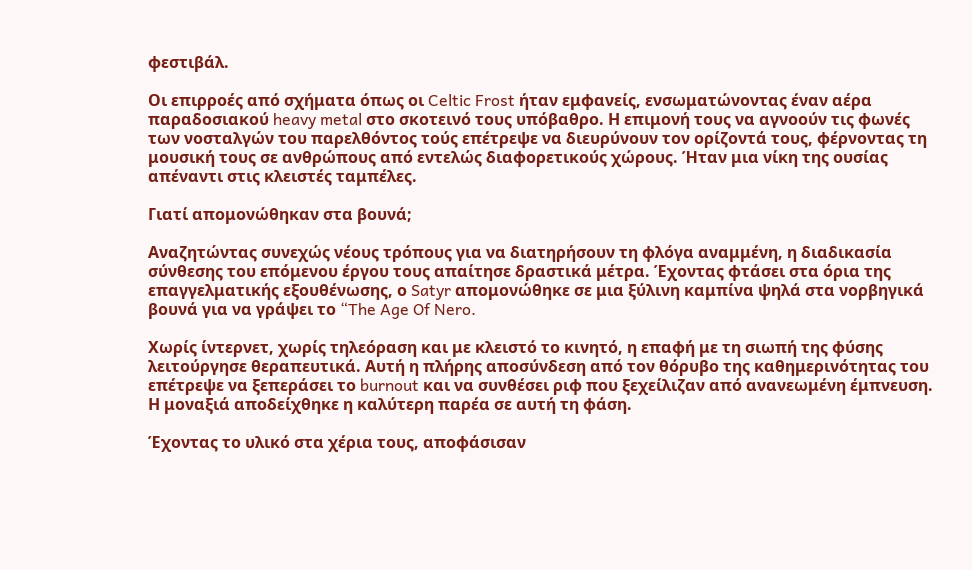φεστιβάλ.

Οι επιρροές από σχήματα όπως οι Celtic Frost ήταν εμφανείς, ενσωματώνοντας έναν αέρα παραδοσιακού heavy metal στο σκοτεινό τους υπόβαθρο. Η επιμονή τους να αγνοούν τις φωνές των νοσταλγών του παρελθόντος τούς επέτρεψε να διευρύνουν τον ορίζοντά τους, φέρνοντας τη μουσική τους σε ανθρώπους από εντελώς διαφορετικούς χώρους. Ήταν μια νίκη της ουσίας απέναντι στις κλειστές ταμπέλες.

Γιατί απομονώθηκαν στα βουνά;

Αναζητώντας συνεχώς νέους τρόπους για να διατηρήσουν τη φλόγα αναμμένη, η διαδικασία σύνθεσης του επόμενου έργου τους απαίτησε δραστικά μέτρα. Έχοντας φτάσει στα όρια της επαγγελματικής εξουθένωσης, ο Satyr απομονώθηκε σε μια ξύλινη καμπίνα ψηλά στα νορβηγικά βουνά για να γράψει το “The Age Of Nero.

Χωρίς ίντερνετ, χωρίς τηλεόραση και με κλειστό το κινητό, η επαφή με τη σιωπή της φύσης λειτούργησε θεραπευτικά. Αυτή η πλήρης αποσύνδεση από τον θόρυβο της καθημερινότητας του επέτρεψε να ξεπεράσει το burnout και να συνθέσει ριφ που ξεχείλιζαν από ανανεωμένη έμπνευση. Η μοναξιά αποδείχθηκε η καλύτερη παρέα σε αυτή τη φάση.

Έχοντας το υλικό στα χέρια τους, αποφάσισαν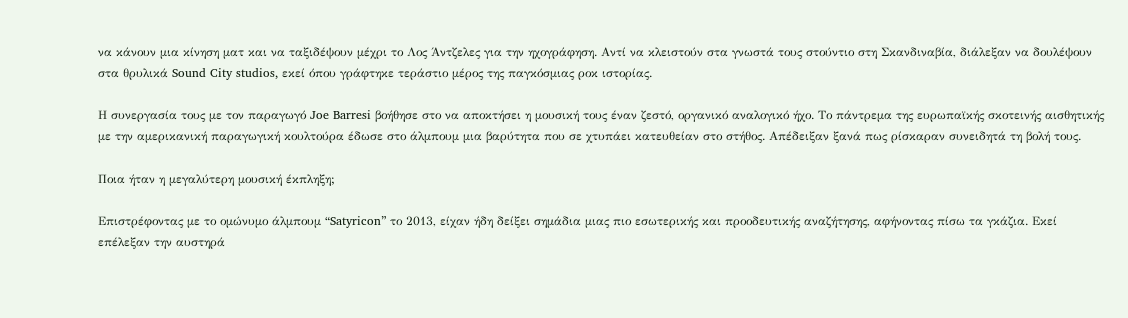να κάνουν μια κίνηση ματ και να ταξιδέψουν μέχρι το Λος Άντζελες για την ηχογράφηση. Αντί να κλειστούν στα γνωστά τους στούντιο στη Σκανδιναβία, διάλεξαν να δουλέψουν στα θρυλικά Sound City studios, εκεί όπου γράφτηκε τεράστιο μέρος της παγκόσμιας ροκ ιστορίας.

Η συνεργασία τους με τον παραγωγό Joe Barresi βοήθησε στο να αποκτήσει η μουσική τους έναν ζεστό, οργανικό αναλογικό ήχο. Το πάντρεμα της ευρωπαϊκής σκοτεινής αισθητικής με την αμερικανική παραγωγική κουλτούρα έδωσε στο άλμπουμ μια βαρύτητα που σε χτυπάει κατευθείαν στο στήθος. Απέδειξαν ξανά πως ρίσκαραν συνειδητά τη βολή τους.

Ποια ήταν η μεγαλύτερη μουσική έκπληξη;

Επιστρέφοντας με το ομώνυμο άλμπουμ “Satyricon” το 2013, είχαν ήδη δείξει σημάδια μιας πιο εσωτερικής και προοδευτικής αναζήτησης, αφήνοντας πίσω τα γκάζια. Εκεί επέλεξαν την αυστηρά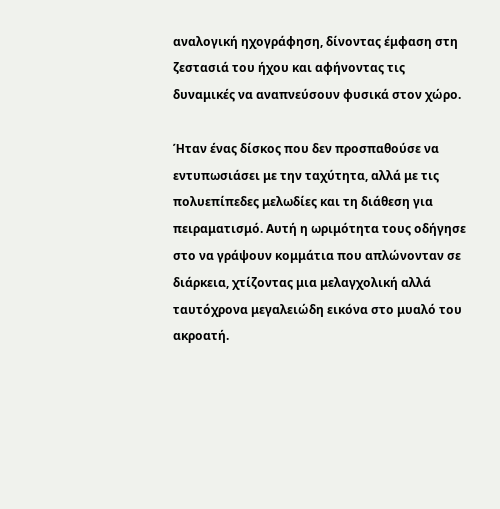αναλογική ηχογράφηση, δίνοντας έμφαση στη ζεστασιά του ήχου και αφήνοντας τις δυναμικές να αναπνεύσουν φυσικά στον χώρο.

Ήταν ένας δίσκος που δεν προσπαθούσε να εντυπωσιάσει με την ταχύτητα, αλλά με τις πολυεπίπεδες μελωδίες και τη διάθεση για πειραματισμό. Αυτή η ωριμότητα τους οδήγησε στο να γράψουν κομμάτια που απλώνονταν σε διάρκεια, χτίζοντας μια μελαγχολική αλλά ταυτόχρονα μεγαλειώδη εικόνα στο μυαλό του ακροατή.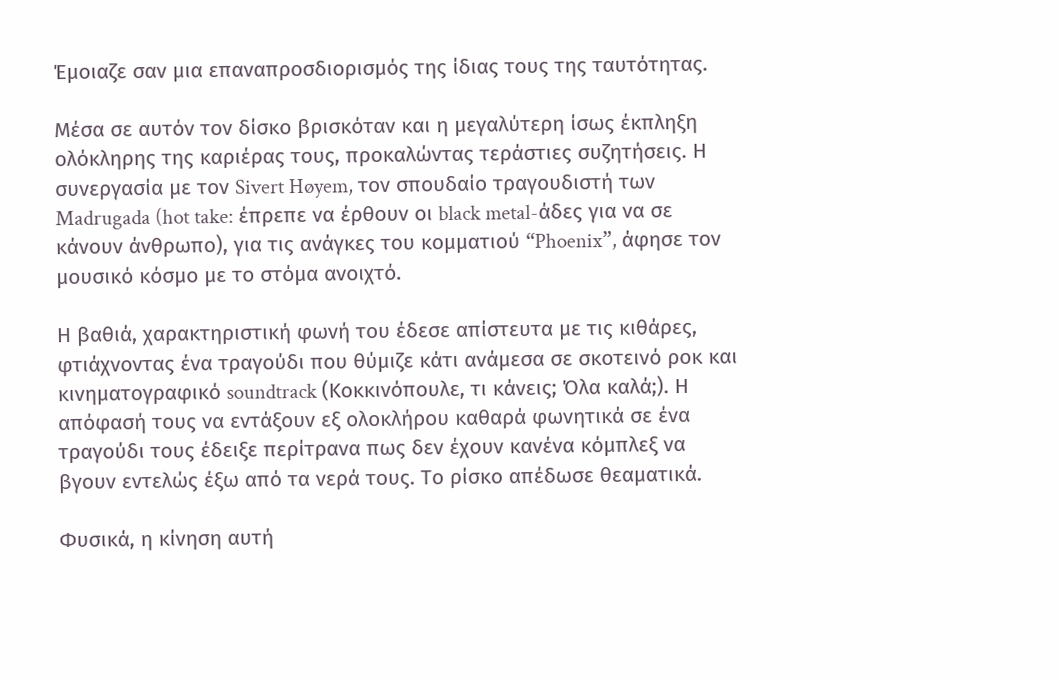Έμοιαζε σαν μια επαναπροσδιορισμός της ίδιας τους της ταυτότητας.

Μέσα σε αυτόν τον δίσκο βρισκόταν και η μεγαλύτερη ίσως έκπληξη ολόκληρης της καριέρας τους, προκαλώντας τεράστιες συζητήσεις. Η συνεργασία με τον Sivert Høyem, τον σπουδαίο τραγουδιστή των Madrugada (hot take: έπρεπε να έρθουν οι black metal-άδες για να σε κάνουν άνθρωπο), για τις ανάγκες του κομματιού “Phoenix”, άφησε τον μουσικό κόσμο με το στόμα ανοιχτό.

Η βαθιά, χαρακτηριστική φωνή του έδεσε απίστευτα με τις κιθάρες, φτιάχνοντας ένα τραγούδι που θύμιζε κάτι ανάμεσα σε σκοτεινό ροκ και κινηματογραφικό soundtrack (Κοκκινόπουλε, τι κάνεις; Όλα καλά;). Η απόφασή τους να εντάξουν εξ ολοκλήρου καθαρά φωνητικά σε ένα τραγούδι τους έδειξε περίτρανα πως δεν έχουν κανένα κόμπλεξ να βγουν εντελώς έξω από τα νερά τους. Το ρίσκο απέδωσε θεαματικά.

Φυσικά, η κίνηση αυτή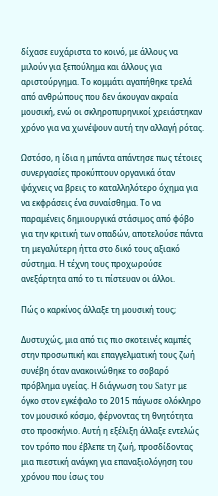δίχασε ευχάριστα το κοινό, με άλλους να μιλούν για ξεπούλημα και άλλους για αριστούργημα. Το κομμάτι αγαπήθηκε τρελά από ανθρώπους που δεν άκουγαν ακραία μουσική, ενώ οι σκληροπυρηνικοί χρειάστηκαν χρόνο για να χωνέψουν αυτή την αλλαγή ρότας.

Ωστόσο, η ίδια η μπάντα απάντησε πως τέτοιες συνεργασίες προκύπτουν οργανικά όταν ψάχνεις να βρεις το καταλληλότερο όχημα για να εκφράσεις ένα συναίσθημα. Το να παραμένεις δημιουργικά στάσιμος από φόβο για την κριτική των οπαδών, αποτελούσε πάντα τη μεγαλύτερη ήττα στο δικό τους αξιακό σύστημα. Η τέχνη τους προχωρούσε ανεξάρτητα από το τι πίστευαν οι άλλοι.

Πώς ο καρκίνος άλλαξε τη μουσική τους;

Δυστυχώς, μια από τις πιο σκοτεινές καμπές στην προσωπική και επαγγελματική τους ζωή συνέβη όταν ανακοινώθηκε το σοβαρό πρόβλημα υγείας. Η διάγνωση του Satyr με όγκο στον εγκέφαλο το 2015 πάγωσε ολόκληρο τον μουσικό κόσμο, φέρνοντας τη θνητότητα στο προσκήνιο. Αυτή η εξέλιξη άλλαξε εντελώς τον τρόπο που έβλεπε τη ζωή, προσδίδοντας μια πιεστική ανάγκη για επαναξιολόγηση του χρόνου που ίσως του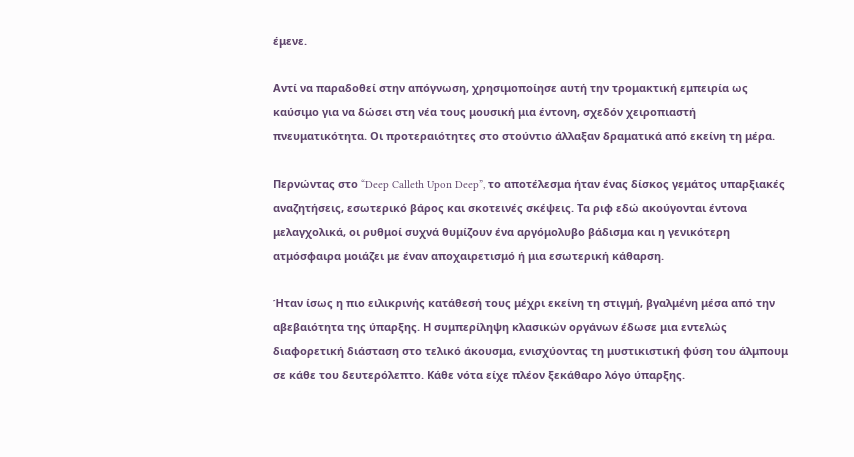έμενε.

Αντί να παραδοθεί στην απόγνωση, χρησιμοποίησε αυτή την τρομακτική εμπειρία ως καύσιμο για να δώσει στη νέα τους μουσική μια έντονη, σχεδόν χειροπιαστή πνευματικότητα. Οι προτεραιότητες στο στούντιο άλλαξαν δραματικά από εκείνη τη μέρα.

Περνώντας στο “Deep Calleth Upon Deep”, το αποτέλεσμα ήταν ένας δίσκος γεμάτος υπαρξιακές αναζητήσεις, εσωτερικό βάρος και σκοτεινές σκέψεις. Τα ριφ εδώ ακούγονται έντονα μελαγχολικά, οι ρυθμοί συχνά θυμίζουν ένα αργόμολυβο βάδισμα και η γενικότερη ατμόσφαιρα μοιάζει με έναν αποχαιρετισμό ή μια εσωτερική κάθαρση.

Ήταν ίσως η πιο ειλικρινής κατάθεσή τους μέχρι εκείνη τη στιγμή, βγαλμένη μέσα από την αβεβαιότητα της ύπαρξης. Η συμπερίληψη κλασικών οργάνων έδωσε μια εντελώς διαφορετική διάσταση στο τελικό άκουσμα, ενισχύοντας τη μυστικιστική φύση του άλμπουμ σε κάθε του δευτερόλεπτο. Κάθε νότα είχε πλέον ξεκάθαρο λόγο ύπαρξης.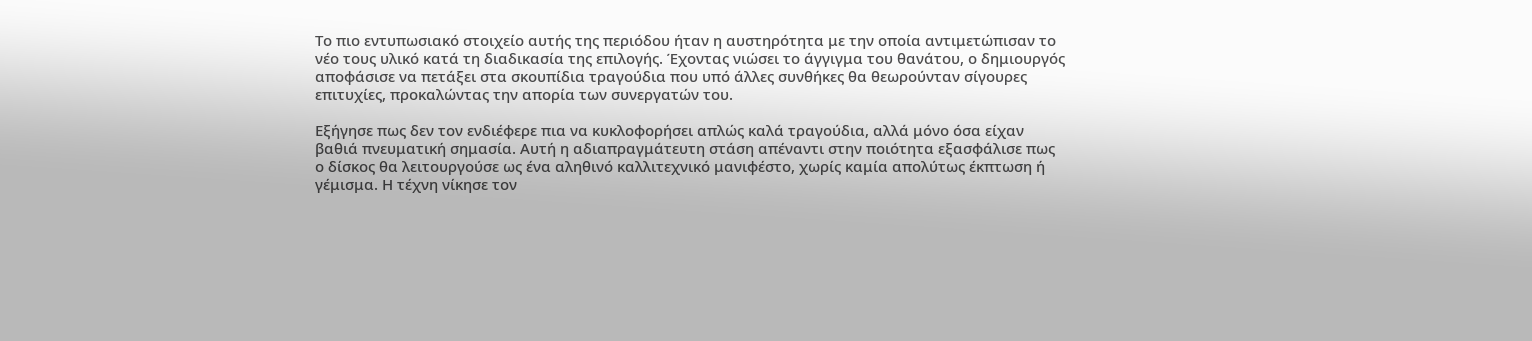Το πιο εντυπωσιακό στοιχείο αυτής της περιόδου ήταν η αυστηρότητα με την οποία αντιμετώπισαν το νέο τους υλικό κατά τη διαδικασία της επιλογής. Έχοντας νιώσει το άγγιγμα του θανάτου, ο δημιουργός αποφάσισε να πετάξει στα σκουπίδια τραγούδια που υπό άλλες συνθήκες θα θεωρούνταν σίγουρες επιτυχίες, προκαλώντας την απορία των συνεργατών του.

Εξήγησε πως δεν τον ενδιέφερε πια να κυκλοφορήσει απλώς καλά τραγούδια, αλλά μόνο όσα είχαν βαθιά πνευματική σημασία. Αυτή η αδιαπραγμάτευτη στάση απέναντι στην ποιότητα εξασφάλισε πως ο δίσκος θα λειτουργούσε ως ένα αληθινό καλλιτεχνικό μανιφέστο, χωρίς καμία απολύτως έκπτωση ή γέμισμα. Η τέχνη νίκησε τον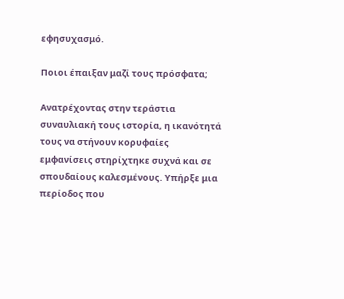εφησυχασμό.

Ποιοι έπαιξαν μαζί τους πρόσφατα;

Ανατρέχοντας στην τεράστια συναυλιακή τους ιστορία, η ικανότητά τους να στήνουν κορυφαίες εμφανίσεις στηρίχτηκε συχνά και σε σπουδαίους καλεσμένους. Υπήρξε μια περίοδος που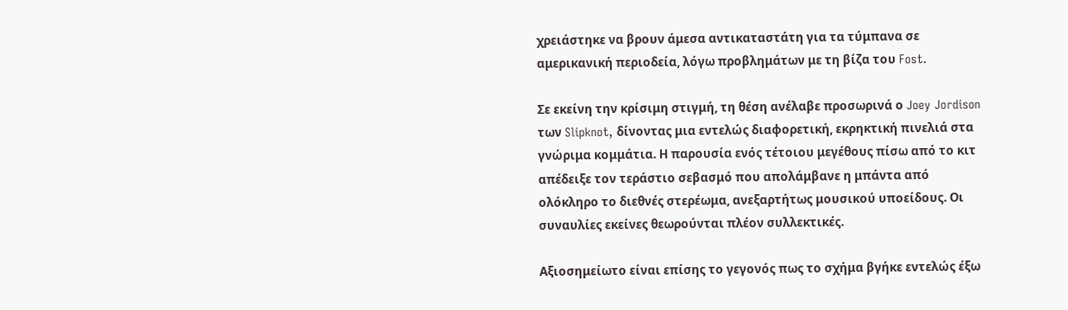χρειάστηκε να βρουν άμεσα αντικαταστάτη για τα τύμπανα σε αμερικανική περιοδεία, λόγω προβλημάτων με τη βίζα του Fost.

Σε εκείνη την κρίσιμη στιγμή, τη θέση ανέλαβε προσωρινά ο Joey Jordison των Slipknot, δίνοντας μια εντελώς διαφορετική, εκρηκτική πινελιά στα γνώριμα κομμάτια. Η παρουσία ενός τέτοιου μεγέθους πίσω από το κιτ απέδειξε τον τεράστιο σεβασμό που απολάμβανε η μπάντα από ολόκληρο το διεθνές στερέωμα, ανεξαρτήτως μουσικού υποείδους. Οι συναυλίες εκείνες θεωρούνται πλέον συλλεκτικές.

Αξιοσημείωτο είναι επίσης το γεγονός πως το σχήμα βγήκε εντελώς έξω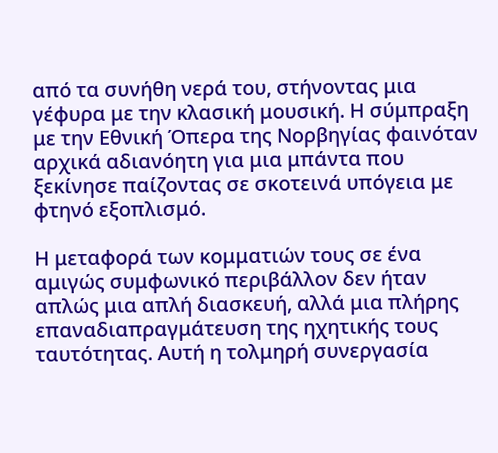από τα συνήθη νερά του, στήνοντας μια γέφυρα με την κλασική μουσική. Η σύμπραξη με την Εθνική Όπερα της Νορβηγίας φαινόταν αρχικά αδιανόητη για μια μπάντα που ξεκίνησε παίζοντας σε σκοτεινά υπόγεια με φτηνό εξοπλισμό.

Η μεταφορά των κομματιών τους σε ένα αμιγώς συμφωνικό περιβάλλον δεν ήταν απλώς μια απλή διασκευή, αλλά μια πλήρης επαναδιαπραγμάτευση της ηχητικής τους ταυτότητας. Αυτή η τολμηρή συνεργασία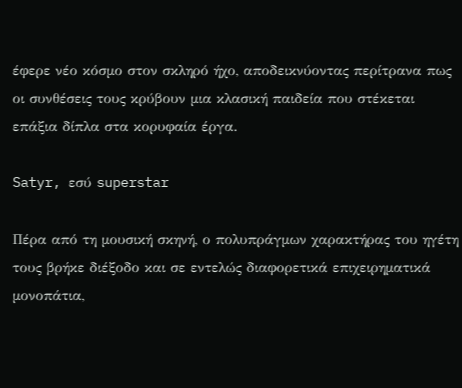έφερε νέο κόσμο στον σκληρό ήχο, αποδεικνύοντας περίτρανα πως οι συνθέσεις τους κρύβουν μια κλασική παιδεία που στέκεται επάξια δίπλα στα κορυφαία έργα.

Satyr, εσύ superstar

Πέρα από τη μουσική σκηνή, ο πολυπράγμων χαρακτήρας του ηγέτη τους βρήκε διέξοδο και σε εντελώς διαφορετικά επιχειρηματικά μονοπάτια,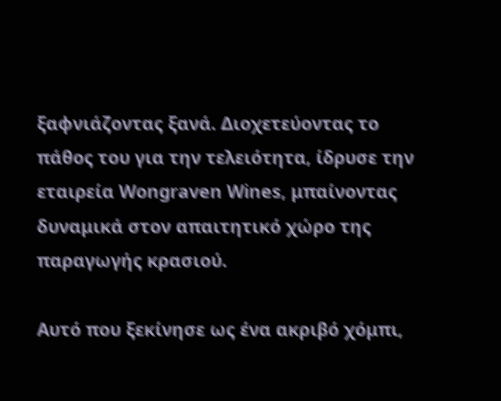ξαφνιάζοντας ξανά. Διοχετεύοντας το πάθος του για την τελειότητα, ίδρυσε την εταιρεία Wongraven Wines, μπαίνοντας δυναμικά στον απαιτητικό χώρο της παραγωγής κρασιού.

Αυτό που ξεκίνησε ως ένα ακριβό χόμπι,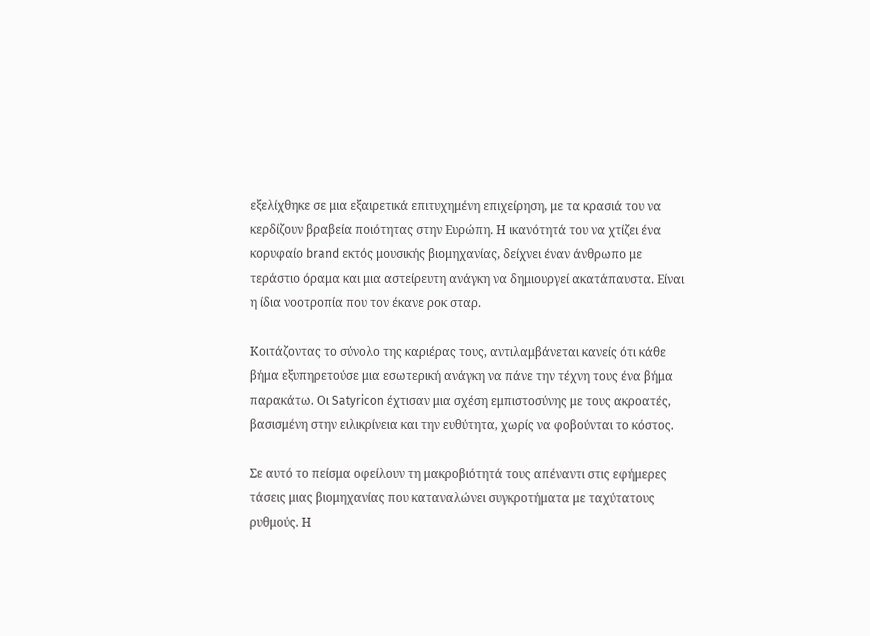εξελίχθηκε σε μια εξαιρετικά επιτυχημένη επιχείρηση, με τα κρασιά του να κερδίζουν βραβεία ποιότητας στην Ευρώπη. Η ικανότητά του να χτίζει ένα κορυφαίο brand εκτός μουσικής βιομηχανίας, δείχνει έναν άνθρωπο με τεράστιο όραμα και μια αστείρευτη ανάγκη να δημιουργεί ακατάπαυστα. Είναι η ίδια νοοτροπία που τον έκανε ροκ σταρ.

Κοιτάζοντας το σύνολο της καριέρας τους, αντιλαμβάνεται κανείς ότι κάθε βήμα εξυπηρετούσε μια εσωτερική ανάγκη να πάνε την τέχνη τους ένα βήμα παρακάτω. Οι Satyricon έχτισαν μια σχέση εμπιστοσύνης με τους ακροατές, βασισμένη στην ειλικρίνεια και την ευθύτητα, χωρίς να φοβούνται το κόστος.

Σε αυτό το πείσμα οφείλουν τη μακροβιότητά τους απέναντι στις εφήμερες τάσεις μιας βιομηχανίας που καταναλώνει συγκροτήματα με ταχύτατους ρυθμούς. Η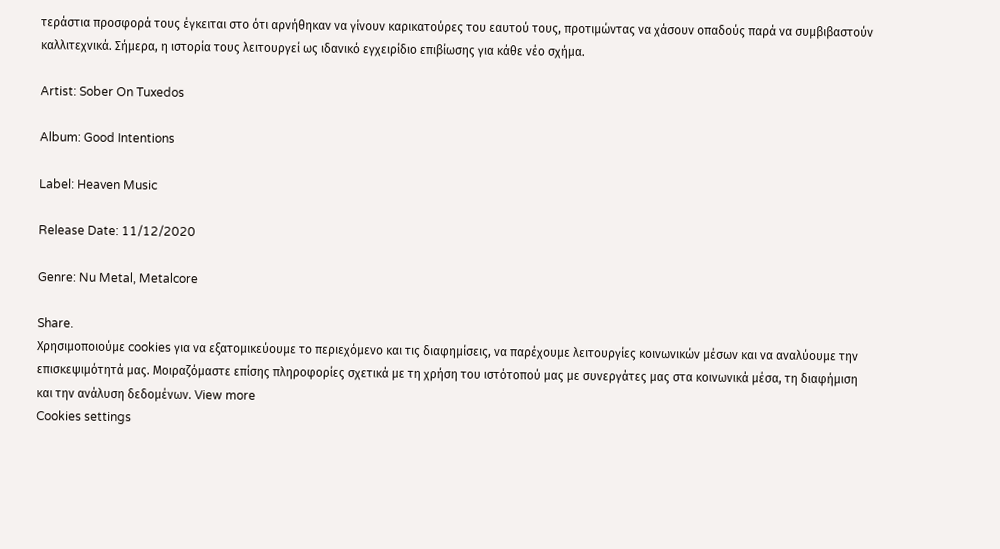τεράστια προσφορά τους έγκειται στο ότι αρνήθηκαν να γίνουν καρικατούρες του εαυτού τους, προτιμώντας να χάσουν οπαδούς παρά να συμβιβαστούν καλλιτεχνικά. Σήμερα, η ιστορία τους λειτουργεί ως ιδανικό εγχειρίδιο επιβίωσης για κάθε νέο σχήμα.

Artist: Sober On Tuxedos

Album: Good Intentions

Label: Heaven Music

Release Date: 11/12/2020

Genre: Nu Metal, Metalcore

Share.
Χρησιμοποιούμε cookies για να εξατομικεύουμε το περιεχόμενο και τις διαφημίσεις, να παρέχουμε λειτουργίες κοινωνικών μέσων και να αναλύουμε την επισκεψιμότητά μας. Μοιραζόμαστε επίσης πληροφορίες σχετικά με τη χρήση του ιστότοπού μας με συνεργάτες μας στα κοινωνικά μέσα, τη διαφήμιση και την ανάλυση δεδομένων. View more
Cookies settings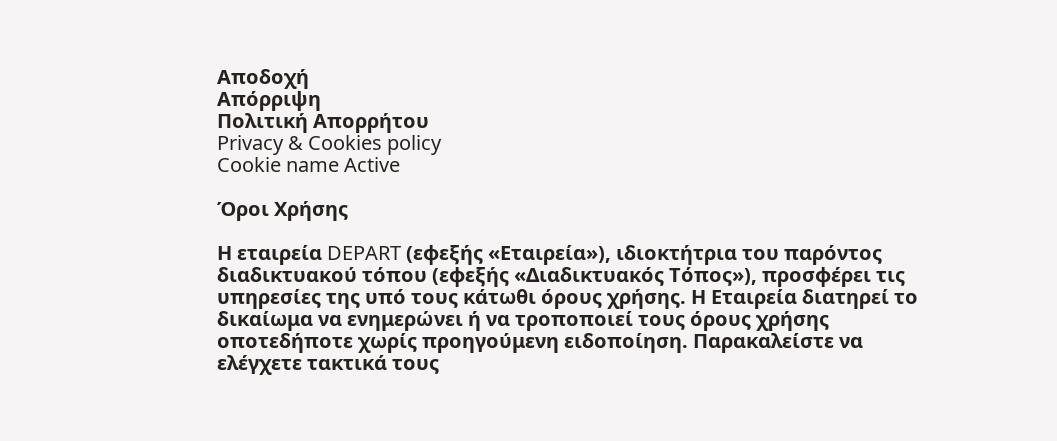Αποδοχή
Απόρριψη
Πολιτική Απορρήτου
Privacy & Cookies policy
Cookie name Active

Όροι Χρήσης

Η εταιρεία DEPART (εφεξής «Εταιρεία»), ιδιοκτήτρια του παρόντος διαδικτυακού τόπου (εφεξής «Διαδικτυακός Τόπος»), προσφέρει τις υπηρεσίες της υπό τους κάτωθι όρους χρήσης. Η Εταιρεία διατηρεί το δικαίωμα να ενημερώνει ή να τροποποιεί τους όρους χρήσης οποτεδήποτε χωρίς προηγούμενη ειδοποίηση. Παρακαλείστε να ελέγχετε τακτικά τους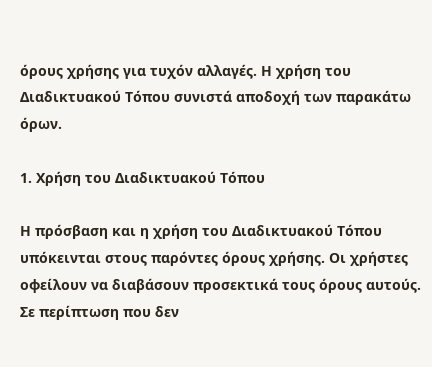όρους χρήσης για τυχόν αλλαγές. Η χρήση του Διαδικτυακού Τόπου συνιστά αποδοχή των παρακάτω όρων.

1. Χρήση του Διαδικτυακού Τόπου

Η πρόσβαση και η χρήση του Διαδικτυακού Τόπου υπόκεινται στους παρόντες όρους χρήσης. Οι χρήστες οφείλουν να διαβάσουν προσεκτικά τους όρους αυτούς. Σε περίπτωση που δεν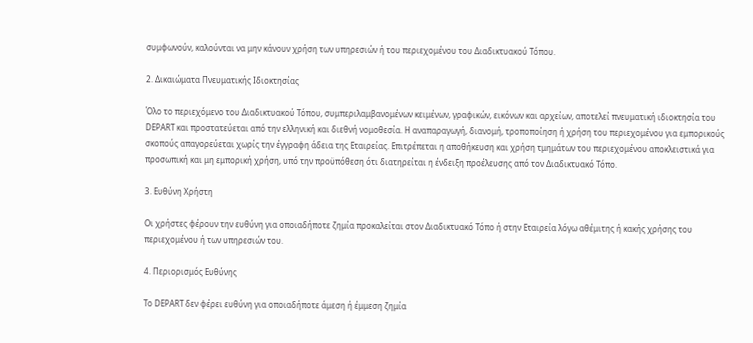συμφωνούν, καλούνται να μην κάνουν χρήση των υπηρεσιών ή του περιεχομένου του Διαδικτυακού Τόπου.

2. Δικαιώματα Πνευματικής Ιδιοκτησίας

Όλο το περιεχόμενο του Διαδικτυακού Τόπου, συμπεριλαμβανομένων κειμένων, γραφικών, εικόνων και αρχείων, αποτελεί πνευματική ιδιοκτησία του DEPART και προστατεύεται από την ελληνική και διεθνή νομοθεσία. Η αναπαραγωγή, διανομή, τροποποίηση ή χρήση του περιεχομένου για εμπορικούς σκοπούς απαγορεύεται χωρίς την έγγραφη άδεια της Εταιρείας. Επιτρέπεται η αποθήκευση και χρήση τμημάτων του περιεχομένου αποκλειστικά για προσωπική και μη εμπορική χρήση, υπό την προϋπόθεση ότι διατηρείται η ένδειξη προέλευσης από τον Διαδικτυακό Τόπο.

3. Ευθύνη Χρήστη

Οι χρήστες φέρουν την ευθύνη για οποιαδήποτε ζημία προκαλείται στον Διαδικτυακό Τόπο ή στην Εταιρεία λόγω αθέμιτης ή κακής χρήσης του περιεχομένου ή των υπηρεσιών του.

4. Περιορισμός Ευθύνης

To DEPART δεν φέρει ευθύνη για οποιαδήποτε άμεση ή έμμεση ζημία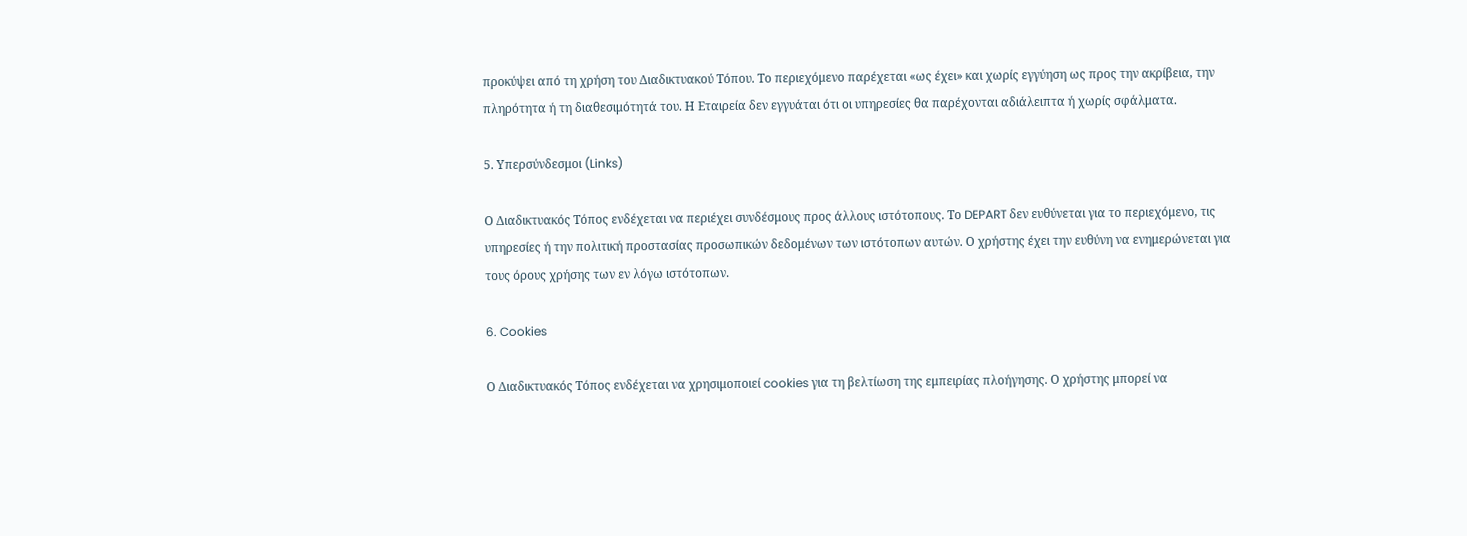προκύψει από τη χρήση του Διαδικτυακού Τόπου. Το περιεχόμενο παρέχεται «ως έχει» και χωρίς εγγύηση ως προς την ακρίβεια, την πληρότητα ή τη διαθεσιμότητά του. Η Εταιρεία δεν εγγυάται ότι οι υπηρεσίες θα παρέχονται αδιάλειπτα ή χωρίς σφάλματα.

5. Υπερσύνδεσμοι (Links)

Ο Διαδικτυακός Τόπος ενδέχεται να περιέχει συνδέσμους προς άλλους ιστότοπους. Το DEPART δεν ευθύνεται για το περιεχόμενο, τις υπηρεσίες ή την πολιτική προστασίας προσωπικών δεδομένων των ιστότοπων αυτών. Ο χρήστης έχει την ευθύνη να ενημερώνεται για τους όρους χρήσης των εν λόγω ιστότοπων.

6. Cookies

Ο Διαδικτυακός Τόπος ενδέχεται να χρησιμοποιεί cookies για τη βελτίωση της εμπειρίας πλοήγησης. Ο χρήστης μπορεί να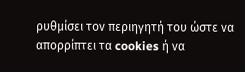ρυθμίσει τον περιηγητή του ώστε να απορρίπτει τα cookies ή να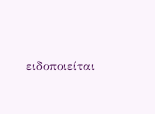ειδοποιείται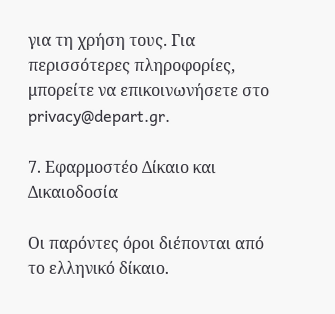για τη χρήση τους. Για περισσότερες πληροφορίες, μπορείτε να επικοινωνήσετε στο privacy@depart.gr.

7. Εφαρμοστέο Δίκαιο και Δικαιοδοσία

Οι παρόντες όροι διέπονται από το ελληνικό δίκαιο.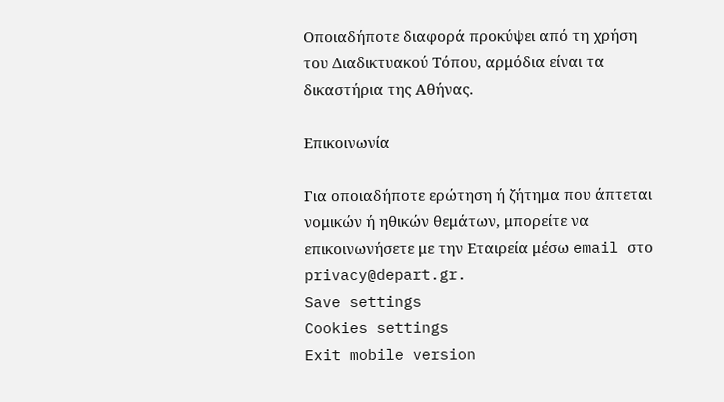Οποιαδήποτε διαφορά προκύψει από τη χρήση του Διαδικτυακού Τόπου, αρμόδια είναι τα δικαστήρια της Αθήνας.

Επικοινωνία

Για οποιαδήποτε ερώτηση ή ζήτημα που άπτεται νομικών ή ηθικών θεμάτων, μπορείτε να επικοινωνήσετε με την Εταιρεία μέσω email στο privacy@depart.gr.
Save settings
Cookies settings
Exit mobile version